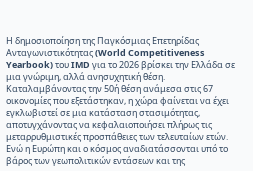Η δημοσιοποίηση της Παγκόσμιας Επετηρίδας Ανταγωνιστικότητας (World Competitiveness Yearbook) του IMD για το 2026 βρίσκει την Ελλάδα σε μια γνώριμη, αλλά ανησυχητική θέση. Καταλαμβάνοντας την 50ή θέση ανάμεσα στις 67 οικονομίες που εξετάστηκαν, η χώρα φαίνεται να έχει εγκλωβιστεί σε μια κατάσταση στασιμότητας, αποτυγχάνοντας να κεφαλαιοποιήσει πλήρως τις μεταρρυθμιστικές προσπάθειες των τελευταίων ετών. Ενώ η Ευρώπη και ο κόσμος αναδιατάσσονται υπό το βάρος των γεωπολιτικών εντάσεων και της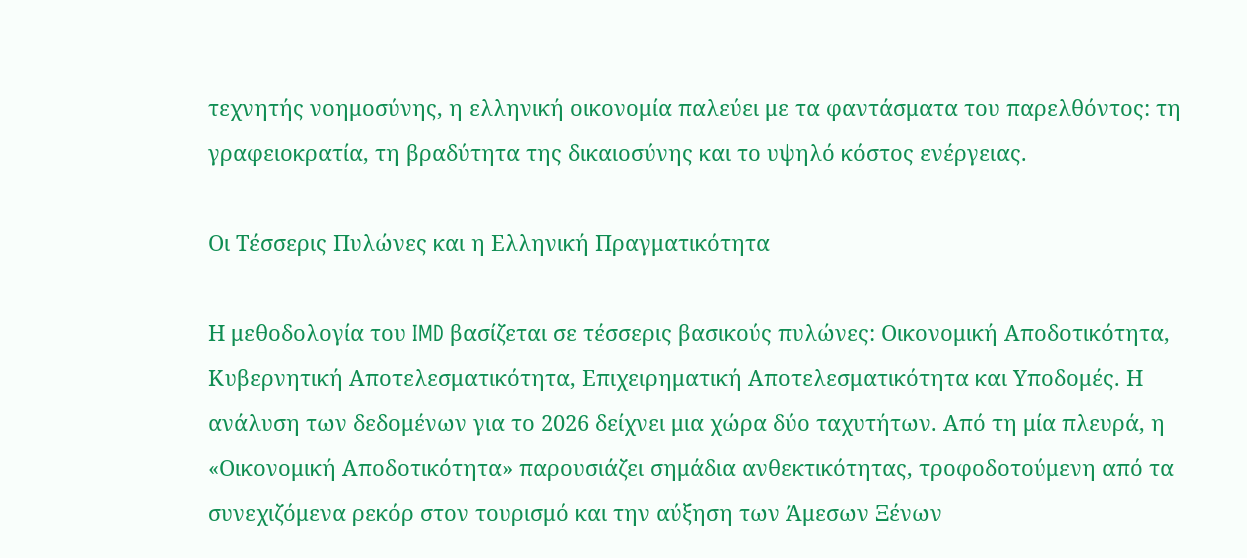τεχνητής νοημοσύνης, η ελληνική οικονομία παλεύει με τα φαντάσματα του παρελθόντος: τη γραφειοκρατία, τη βραδύτητα της δικαιοσύνης και το υψηλό κόστος ενέργειας.

Οι Τέσσερις Πυλώνες και η Ελληνική Πραγματικότητα

Η μεθοδολογία του IMD βασίζεται σε τέσσερις βασικούς πυλώνες: Οικονομική Αποδοτικότητα, Κυβερνητική Αποτελεσματικότητα, Επιχειρηματική Αποτελεσματικότητα και Υποδομές. Η ανάλυση των δεδομένων για το 2026 δείχνει μια χώρα δύο ταχυτήτων. Από τη μία πλευρά, η «Οικονομική Αποδοτικότητα» παρουσιάζει σημάδια ανθεκτικότητας, τροφοδοτούμενη από τα συνεχιζόμενα ρεκόρ στον τουρισμό και την αύξηση των Άμεσων Ξένων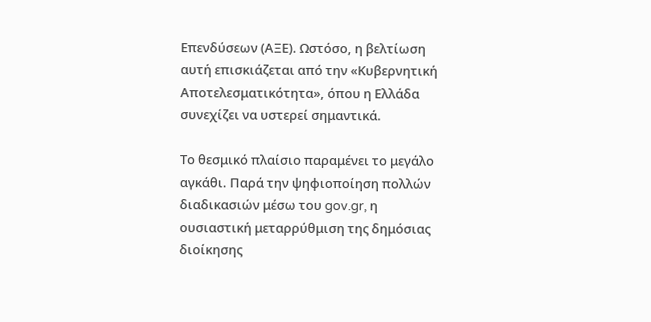Επενδύσεων (ΑΞΕ). Ωστόσο, η βελτίωση αυτή επισκιάζεται από την «Κυβερνητική Αποτελεσματικότητα», όπου η Ελλάδα συνεχίζει να υστερεί σημαντικά.

Το θεσμικό πλαίσιο παραμένει το μεγάλο αγκάθι. Παρά την ψηφιοποίηση πολλών διαδικασιών μέσω του gov.gr, η ουσιαστική μεταρρύθμιση της δημόσιας διοίκησης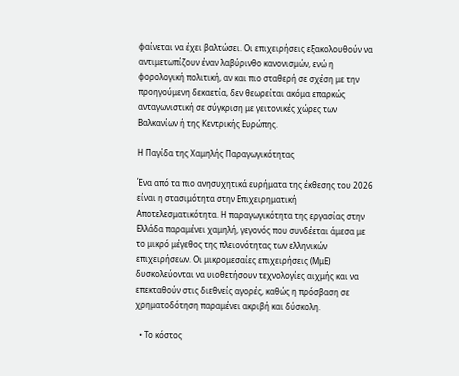φαίνεται να έχει βαλτώσει. Οι επιχειρήσεις εξακολουθούν να αντιμετωπίζουν έναν λαβύρινθο κανονισμών, ενώ η φορολογική πολιτική, αν και πιο σταθερή σε σχέση με την προηγούμενη δεκαετία, δεν θεωρείται ακόμα επαρκώς ανταγωνιστική σε σύγκριση με γειτονικές χώρες των Βαλκανίων ή της Κεντρικής Ευρώπης.

Η Παγίδα της Χαμηλής Παραγωγικότητας

Ένα από τα πιο ανησυχητικά ευρήματα της έκθεσης του 2026 είναι η στασιμότητα στην Επιχειρηματική Αποτελεσματικότητα. Η παραγωγικότητα της εργασίας στην Ελλάδα παραμένει χαμηλή, γεγονός που συνδέεται άμεσα με το μικρό μέγεθος της πλειονότητας των ελληνικών επιχειρήσεων. Οι μικρομεσαίες επιχειρήσεις (ΜμΕ) δυσκολεύονται να υιοθετήσουν τεχνολογίες αιχμής και να επεκταθούν στις διεθνείς αγορές, καθώς η πρόσβαση σε χρηματοδότηση παραμένει ακριβή και δύσκολη.

  • Το κόστος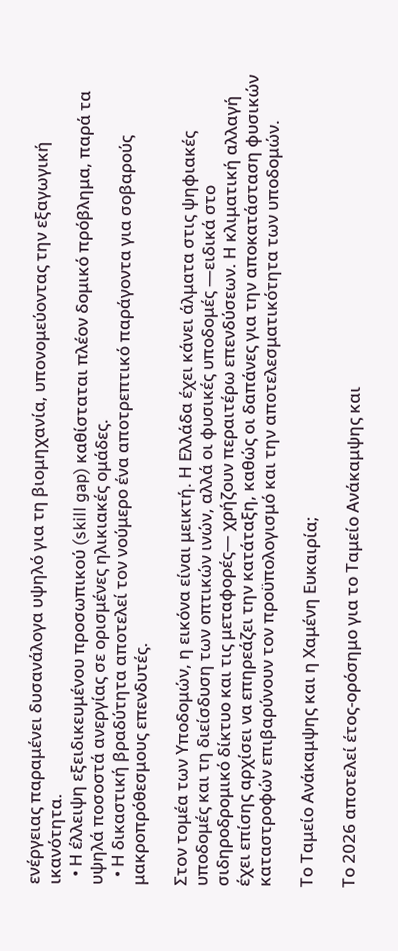ενέργειας παραμένει δυσανάλογα υψηλό για τη βιομηχανία, υπονομεύοντας την εξαγωγική ικανότητα.
  • Η έλλειψη εξειδικευμένου προσωπικού (skill gap) καθίσταται πλέον δομικό πρόβλημα, παρά τα υψηλά ποσοστά ανεργίας σε ορισμένες ηλικιακές ομάδες.
  • Η δικαστική βραδύτητα αποτελεί τον νούμερο ένα αποτρεπτικό παράγοντα για σοβαρούς μακροπρόθεσμους επενδυτές.

Στον τομέα των Υποδομών, η εικόνα είναι μεικτή. Η Ελλάδα έχει κάνει άλματα στις ψηφιακές υποδομές και τη διείσδυση των οπτικών ινών, αλλά οι φυσικές υποδομές —ειδικά στο σιδηροδρομικό δίκτυο και τις μεταφορές— χρήζουν περαιτέρω επενδύσεων. Η κλιματική αλλαγή έχει επίσης αρχίσει να επηρεάζει την κατάταξη, καθώς οι δαπάνες για την αποκατάσταση φυσικών καταστροφών επιβαρύνουν τον προϋπολογισμό και την αποτελεσματικότητα των υποδομών.

Το Ταμείο Ανάκαμψης και η Χαμένη Ευκαιρία;

Το 2026 αποτελεί έτος-ορόσημο για το Ταμείο Ανάκαμψης και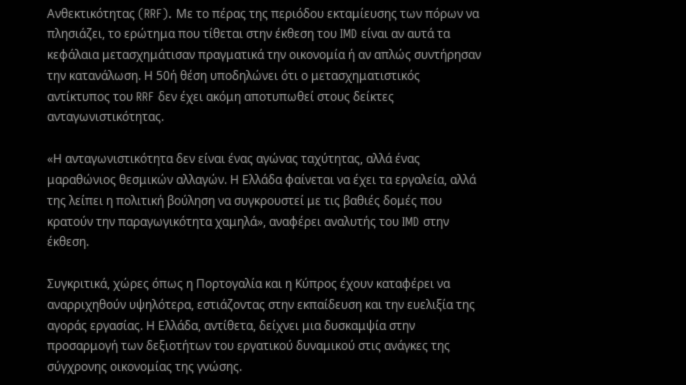Ανθεκτικότητας (RRF). Με το πέρας της περιόδου εκταμίευσης των πόρων να πλησιάζει, το ερώτημα που τίθεται στην έκθεση του IMD είναι αν αυτά τα κεφάλαια μετασχημάτισαν πραγματικά την οικονομία ή αν απλώς συντήρησαν την κατανάλωση. Η 50ή θέση υποδηλώνει ότι ο μετασχηματιστικός αντίκτυπος του RRF δεν έχει ακόμη αποτυπωθεί στους δείκτες ανταγωνιστικότητας.

«Η ανταγωνιστικότητα δεν είναι ένας αγώνας ταχύτητας, αλλά ένας μαραθώνιος θεσμικών αλλαγών. Η Ελλάδα φαίνεται να έχει τα εργαλεία, αλλά της λείπει η πολιτική βούληση να συγκρουστεί με τις βαθιές δομές που κρατούν την παραγωγικότητα χαμηλά», αναφέρει αναλυτής του IMD στην έκθεση.

Συγκριτικά, χώρες όπως η Πορτογαλία και η Κύπρος έχουν καταφέρει να αναρριχηθούν υψηλότερα, εστιάζοντας στην εκπαίδευση και την ευελιξία της αγοράς εργασίας. Η Ελλάδα, αντίθετα, δείχνει μια δυσκαμψία στην προσαρμογή των δεξιοτήτων του εργατικού δυναμικού στις ανάγκες της σύγχρονης οικονομίας της γνώσης.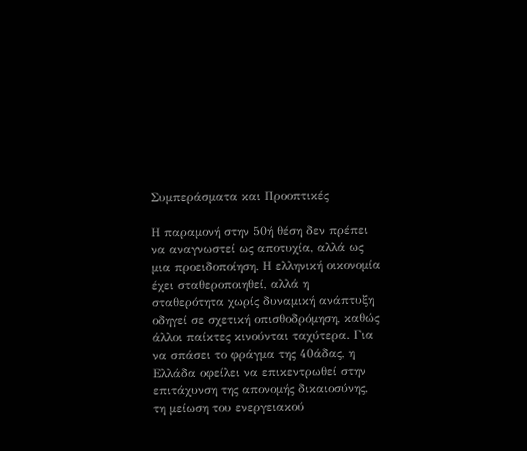Συμπεράσματα και Προοπτικές

Η παραμονή στην 50ή θέση δεν πρέπει να αναγνωστεί ως αποτυχία, αλλά ως μια προειδοποίηση. Η ελληνική οικονομία έχει σταθεροποιηθεί, αλλά η σταθερότητα χωρίς δυναμική ανάπτυξη οδηγεί σε σχετική οπισθοδρόμηση, καθώς άλλοι παίκτες κινούνται ταχύτερα. Για να σπάσει το φράγμα της 40άδας, η Ελλάδα οφείλει να επικεντρωθεί στην επιτάχυνση της απονομής δικαιοσύνης, τη μείωση του ενεργειακού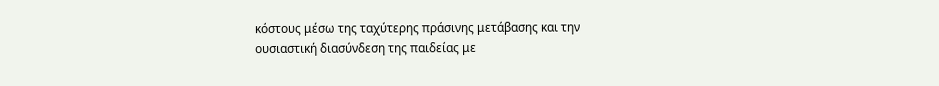κόστους μέσω της ταχύτερης πράσινης μετάβασης και την ουσιαστική διασύνδεση της παιδείας με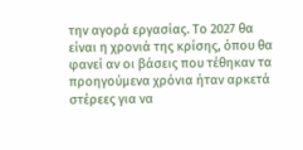την αγορά εργασίας. Το 2027 θα είναι η χρονιά της κρίσης, όπου θα φανεί αν οι βάσεις που τέθηκαν τα προηγούμενα χρόνια ήταν αρκετά στέρεες για να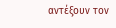αντέξουν τον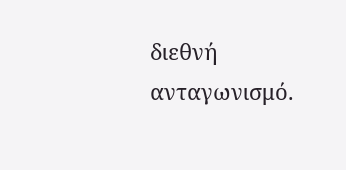διεθνή ανταγωνισμό.